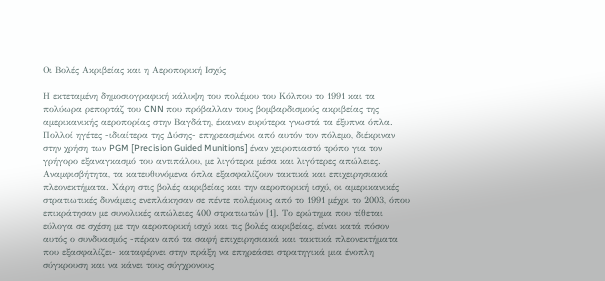Οι Βολές Ακριβείας και η Αεροπορική Ισχύς

Η εκτεταμένη δημοσιογραφική κάλυψη του πολέμου του Κόλπου το 1991 και τα πολύωρα ρεπορτάζ του CNN που πρόβαλλαν τους βομβαρδισμούς ακριβείας της αμερικανικής αεροπορίας στην Βαγδάτη, έκαναν ευρύτερα γνωστά τα έξυπνα όπλα. Πολλοί ηγέτες -ιδιαίτερα της Δύσης- επηρεασμένοι από αυτόν τον πόλεμο, διέκριναν στην χρήση των PGM [Precision Guided Munitions] έναν χειροπιαστό τρόπο για τον γρήγορο εξαναγκασμό του αντιπάλου, με λιγότερα μέσα και λιγότερες απώλειες. Αναμφισβήτητα, τα κατευθυνόμενα όπλα εξασφαλίζουν τακτικά και επιχειρησιακά πλεονεκτήματα. Χάρη στις βολές ακριβείας και την αεροπορική ισχύ, οι αμερικανικές στρατιωτικές δυνάμεις ενεπλάκησαν σε πέντε πολέμους από το 1991 μέχρι το 2003, όπου επικράτησαν με συνολικές απώλειες 400 στρατιωτών [1]. Το ερώτημα που τίθεται εύλογα σε σχέση με την αεροπορική ισχύ και τις βολές ακριβείας, είναι κατά πόσον αυτός ο συνδυασμός -πέραν από τα σαφή επιχειρησιακά και τακτικά πλεονεκτήματα που εξασφαλίζει- καταφέρνει στην πράξη να επηρεάσει στρατηγικά μια ένοπλη σύγκρουση και να κάνει τους σύγχρονους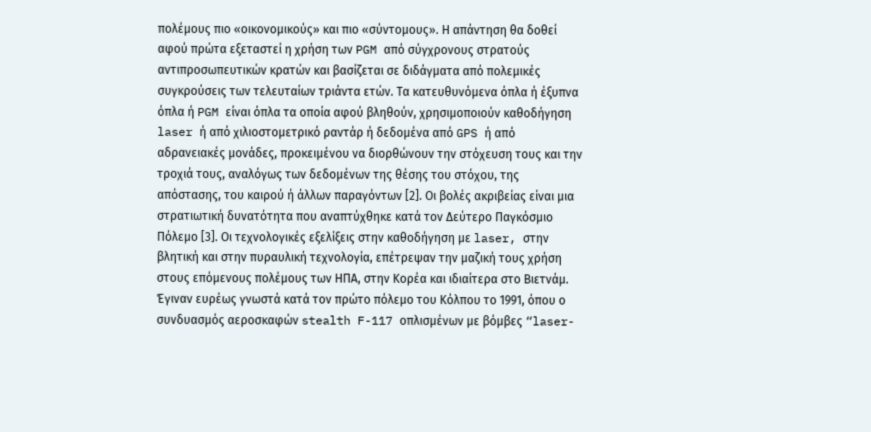πολέμους πιο «οικονομικούς» και πιο «σύντομους». Η απάντηση θα δοθεί αφού πρώτα εξεταστεί η χρήση των PGM από σύγχρονους στρατούς αντιπροσωπευτικών κρατών και βασίζεται σε διδάγματα από πολεμικές συγκρούσεις των τελευταίων τριάντα ετών. Τα κατευθυνόμενα όπλα ή έξυπνα όπλα ή PGM είναι όπλα τα οποία αφού βληθούν, χρησιμοποιούν καθοδήγηση laser ή από χιλιοστομετρικό ραντάρ ή δεδομένα από GPS ή από αδρανειακές μονάδες, προκειμένου να διορθώνουν την στόχευση τους και την τροχιά τους, αναλόγως των δεδομένων της θέσης του στόχου, της απόστασης, του καιρού ή άλλων παραγόντων [2]. Οι βολές ακριβείας είναι μια στρατιωτική δυνατότητα που αναπτύχθηκε κατά τον Δεύτερο Παγκόσμιο Πόλεμο [3]. Οι τεχνολογικές εξελίξεις στην καθοδήγηση με laser, στην βλητική και στην πυραυλική τεχνολογία, επέτρεψαν την μαζική τους χρήση στους επόμενους πολέμους των ΗΠΑ, στην Κορέα και ιδιαίτερα στο Βιετνάμ. Έγιναν ευρέως γνωστά κατά τον πρώτο πόλεμο του Κόλπου το 1991, όπου ο συνδυασμός αεροσκαφών stealth F-117 οπλισμένων με βόμβες “laser-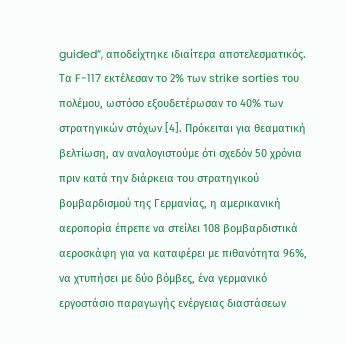guided”, αποδείχτηκε ιδιαίτερα αποτελεσματικός. Τα F-117 εκτέλεσαν το 2% των strike sorties του πολέμου, ωστόσο εξουδετέρωσαν το 40% των στρατηγικών στόχων [4]. Πρόκειται για θεαματική βελτίωση, αν αναλογιστούμε ότι σχεδόν 50 χρόνια πριν κατά την διάρκεια του στρατηγικού βομβαρδισμού της Γερμανίας, η αμερικανική αεροπορία έπρεπε να στείλει 108 βομβαρδιστικά αεροσκάφη για να καταφέρει με πιθανότητα 96%, να χτυπήσει με δύο βόμβες, ένα γερμανικό εργοστάσιο παραγωγής ενέργειας διαστάσεων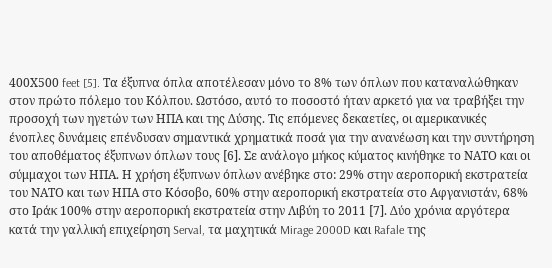400Χ500 feet [5]. Τα έξυπνα όπλα αποτέλεσαν μόνο το 8% των όπλων που καταναλώθηκαν στον πρώτο πόλεμο του Κόλπου. Ωστόσο, αυτό το ποσοστό ήταν αρκετό για να τραβήξει την προσοχή των ηγετών των ΗΠΑ και της Δύσης. Τις επόμενες δεκαετίες, οι αμερικανικές ένοπλες δυνάμεις επένδυσαν σημαντικά χρηματικά ποσά για την ανανέωση και την συντήρηση του αποθέματος έξυπνων όπλων τους [6]. Σε ανάλογο μήκος κύματος κινήθηκε το ΝΑΤΟ και οι σύμμαχοι των ΗΠΑ. Η χρήση έξυπνων όπλων ανέβηκε στο: 29% στην αεροπορική εκστρατεία του ΝΑΤΟ και των ΗΠΑ στο Κόσοβο, 60% στην αεροπορική εκστρατεία στο Αφγανιστάν, 68% στο Ιράκ 100% στην αεροπορική εκστρατεία στην Λιβύη το 2011 [7]. Δύο χρόνια αργότερα κατά την γαλλική επιχείρηση Serval, τα μαχητικά Mirage 2000D και Rafale της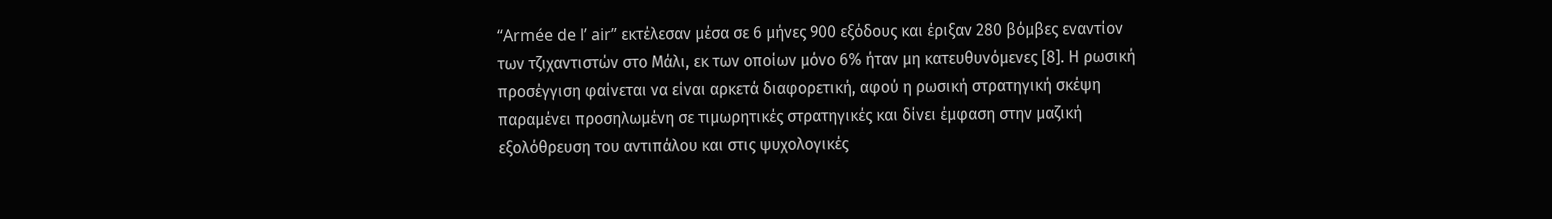“Armée de l’ air” εκτέλεσαν μέσα σε 6 μήνες 900 εξόδους και έριξαν 280 βόμβες εναντίον των τζιχαντιστών στο Μάλι, εκ των οποίων μόνο 6% ήταν μη κατευθυνόμενες [8]. Η ρωσική προσέγγιση φαίνεται να είναι αρκετά διαφορετική, αφού η ρωσική στρατηγική σκέψη παραμένει προσηλωμένη σε τιμωρητικές στρατηγικές και δίνει έμφαση στην μαζική εξολόθρευση του αντιπάλου και στις ψυχολογικές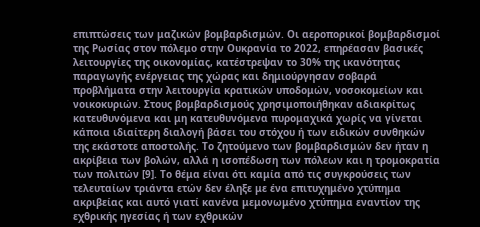επιπτώσεις των μαζικών βομβαρδισμών. Οι αεροπορικοί βομβαρδισμοί της Ρωσίας στον πόλεμο στην Ουκρανία το 2022, επηρέασαν βασικές λειτουργίες της οικονομίας, κατέστρεψαν το 30% της ικανότητας παραγωγής ενέργειας της χώρας και δημιούργησαν σοβαρά προβλήματα στην λειτουργία κρατικών υποδομών, νοσοκομείων και νοικοκυριών. Στους βομβαρδισμούς χρησιμοποιήθηκαν αδιακρίτως κατευθυνόμενα και μη κατευθυνόμενα πυρομαχικά χωρίς να γίνεται κάποια ιδιαίτερη διαλογή βάσει του στόχου ή των ειδικών συνθηκών της εκάστοτε αποστολής. Το ζητούμενο των βομβαρδισμών δεν ήταν η ακρίβεια των βολών, αλλά η ισοπέδωση των πόλεων και η τρομοκρατία των πολιτών [9]. Το θέμα είναι ότι καμία από τις συγκρούσεις των τελευταίων τριάντα ετών δεν έληξε με ένα επιτυχημένο χτύπημα ακριβείας και αυτό γιατί κανένα μεμονωμένο χτύπημα εναντίον της εχθρικής ηγεσίας ή των εχθρικών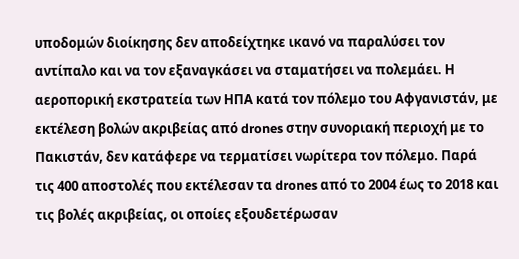υποδομών διοίκησης δεν αποδείχτηκε ικανό να παραλύσει τον αντίπαλο και να τον εξαναγκάσει να σταματήσει να πολεμάει. Η αεροπορική εκστρατεία των ΗΠΑ κατά τον πόλεμο του Αφγανιστάν, με εκτέλεση βολών ακριβείας από drones στην συνοριακή περιοχή με το Πακιστάν, δεν κατάφερε να τερματίσει νωρίτερα τον πόλεμο. Παρά τις 400 αποστολές που εκτέλεσαν τα drones από το 2004 έως το 2018 και τις βολές ακριβείας, οι οποίες εξουδετέρωσαν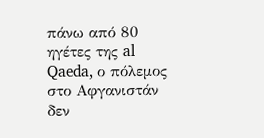πάνω από 80 ηγέτες της al Qaeda, ο πόλεμος στο Αφγανιστάν δεν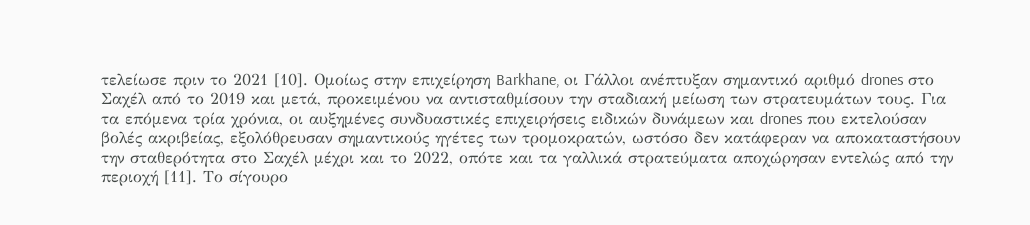τελείωσε πριν το 2021 [10]. Ομοίως στην επιχείρηση Barkhane, oι Γάλλοι ανέπτυξαν σημαντικό αριθμό drones στο Σαχέλ από το 2019 και μετά, προκειμένου να αντισταθμίσουν την σταδιακή μείωση των στρατευμάτων τους. Για τα επόμενα τρία χρόνια, οι αυξημένες συνδυαστικές επιχειρήσεις ειδικών δυνάμεων και drones που εκτελούσαν βολές ακριβείας, εξολόθρευσαν σημαντικούς ηγέτες των τρομοκρατών, ωστόσο δεν κατάφεραν να αποκαταστήσουν την σταθερότητα στο Σαχέλ μέχρι και το 2022, οπότε και τα γαλλικά στρατεύματα αποχώρησαν εντελώς από την περιοχή [11]. Το σίγουρο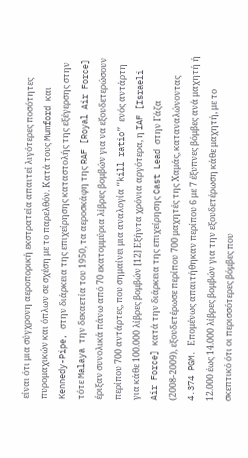είναι ότι μια σύγχρονη αεροπορική εκστρατεία απαιτεί λιγότερες ποσότητες πυρομαχικών και όπλων σε σχέση με το παρελθόν. Κατά τους Mumford και Kennedy-Pipe, στην διάρκεια της επιχείρησης καταστολής της εξέγερσης στην τότε Malaya την δεκαετία του 1950, τα αεροσκάφη της RAF [Royal Air Force] έριξαν συνολικά πάνω από 70 εκατομμύρια λίβρες βομβών για να εξουδετερώσουν περίπου 700 αντάρτες, που σημαίνει μια αναλογία “kill ratio” ενός αντάρτη για κάθε 100.000 λίβρες βομβών [12] Εξήντα χρόνια αργότερα, η IAF [Israeli Air Force] κατά την διάρκεια της επιχείρησης Cast Lead στην Γάζα (2008-2009), εξουδετέρωσε περίπου 700 μαχητές της Χαμάς, καταναλώνοντας 4.374 PGM. Επομένως απαιτήθηκαν περίπου 6 με 7 έξυπνες βόμβες ανά μαχητή ή 12.000 έως 14.000 λίβρες βομβών για την εξουδετέρωση κάθε μαχητή, με το σκεπτικό ότι οι περισσότερες βόμβες που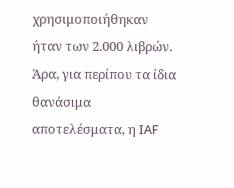χρησιμοποιήθηκαν ήταν των 2.000 λιβρών. Άρα, για περίπου τα ίδια θανάσιμα αποτελέσματα, η IAF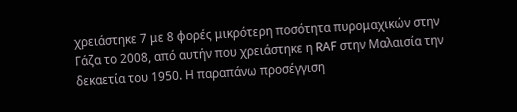χρειάστηκε 7 με 8 φορές μικρότερη ποσότητα πυρομαχικών στην Γάζα το 2008, από αυτήν που χρειάστηκε η RAF στην Μαλαισία την δεκαετία του 1950. Η παραπάνω προσέγγιση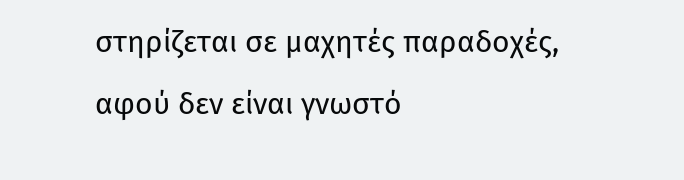στηρίζεται σε μαχητές παραδοχές, αφού δεν είναι γνωστό